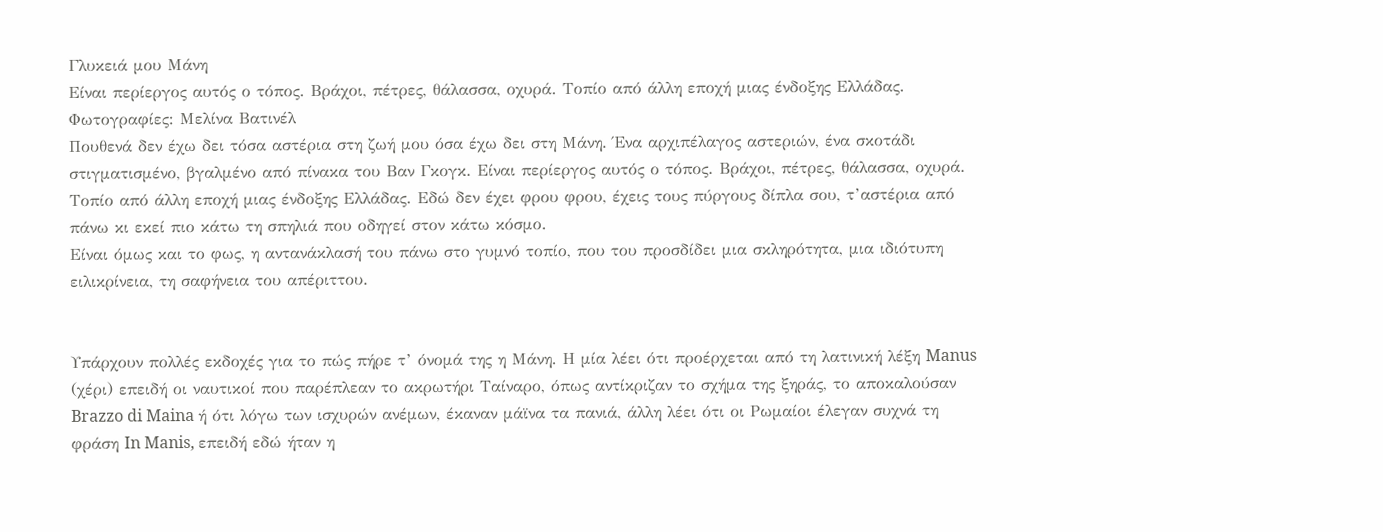Γλυκειά μου Μάνη
Είναι περίεργος αυτός ο τόπος. Βράχοι, πέτρες, θάλασσα, οχυρά. Τοπίο από άλλη εποχή μιας ένδοξης Ελλάδας.
Φωτογραφίες: Μελίνα Βατινέλ
Πουθενά δεν έχω δει τόσα αστέρια στη ζωή μου όσα έχω δει στη Μάνη. Ένα αρχιπέλαγος αστεριών, ένα σκοτάδι στιγματισμένο, βγαλμένο από πίνακα του Βαν Γκογκ. Είναι περίεργος αυτός ο τόπος. Βράχοι, πέτρες, θάλασσα, οχυρά. Τοπίο από άλλη εποχή μιας ένδοξης Ελλάδας. Εδώ δεν έχει φρου φρου, έχεις τους πύργους δίπλα σου, τ’αστέρια από πάνω κι εκεί πιο κάτω τη σπηλιά που οδηγεί στον κάτω κόσμο.
Είναι όμως και το φως, η αντανάκλασή του πάνω στο γυμνό τοπίο, που του προσδίδει μια σκληρότητα, μια ιδιότυπη ειλικρίνεια, τη σαφήνεια του απέριττου.


Υπάρχουν πολλές εκδοχές για το πώς πήρε τ’ όνομά της η Μάνη. Η μία λέει ότι προέρχεται από τη λατινική λέξη Manus (χέρι) επειδή οι ναυτικοί που παρέπλεαν το ακρωτήρι Ταίναρο, όπως αντίκριζαν το σχήμα της ξηράς, το αποκαλούσαν Brazzo di Maina ή ότι λόγω των ισχυρών ανέμων, έκαναν μάϊνα τα πανιά, άλλη λέει ότι οι Ρωμαίοι έλεγαν συχνά τη φράση In Manis, επειδή εδώ ήταν η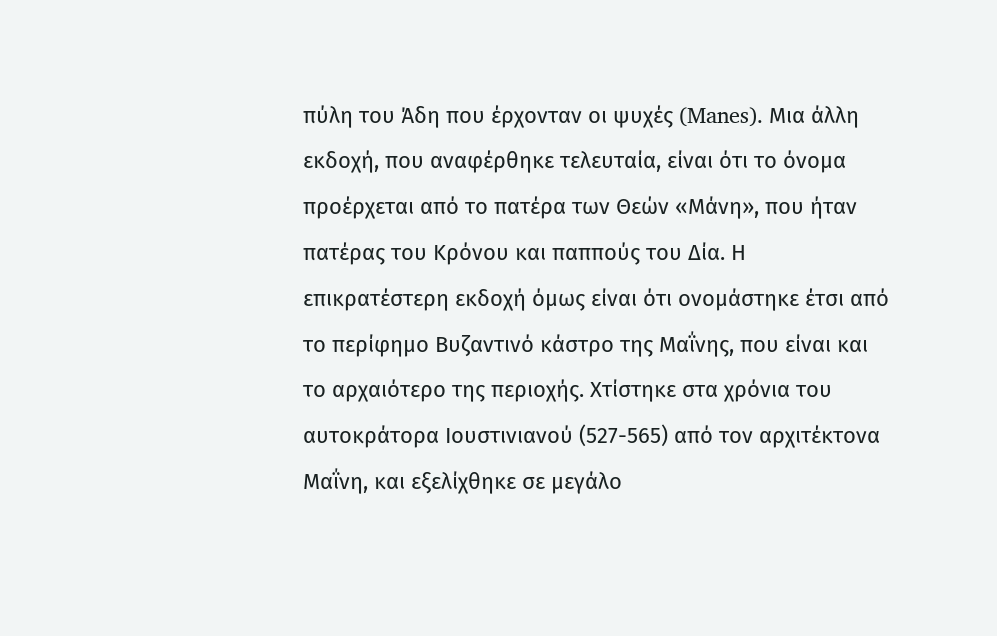πύλη του Άδη που έρχονταν οι ψυχές (Manes). Μια άλλη εκδοχή, που αναφέρθηκε τελευταία, είναι ότι το όνομα προέρχεται από το πατέρα των Θεών «Μάνη», που ήταν πατέρας του Κρόνου και παππούς του Δία. Η επικρατέστερη εκδοχή όμως είναι ότι ονομάστηκε έτσι από το περίφημο Βυζαντινό κάστρο της Μαΐνης, που είναι και το αρχαιότερο της περιοχής. Χτίστηκε στα χρόνια του αυτοκράτορα Ιουστινιανού (527-565) από τον αρχιτέκτονα Μαΐνη, και εξελίχθηκε σε μεγάλο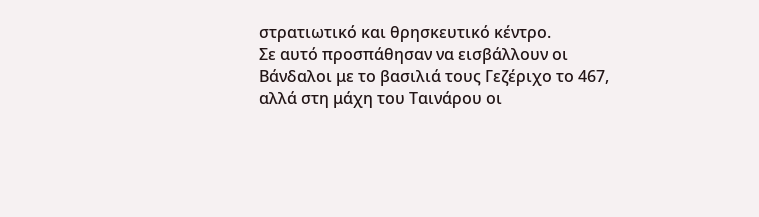στρατιωτικό και θρησκευτικό κέντρο.
Σε αυτό προσπάθησαν να εισβάλλουν οι Βάνδαλοι με το βασιλιά τους Γεζέριχο το 467, αλλά στη μάχη του Ταινάρου οι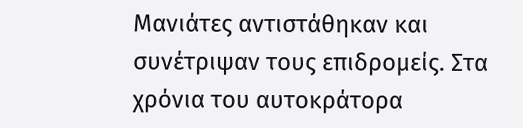Μανιάτες αντιστάθηκαν και συνέτριψαν τους επιδρομείς. Στα χρόνια του αυτοκράτορα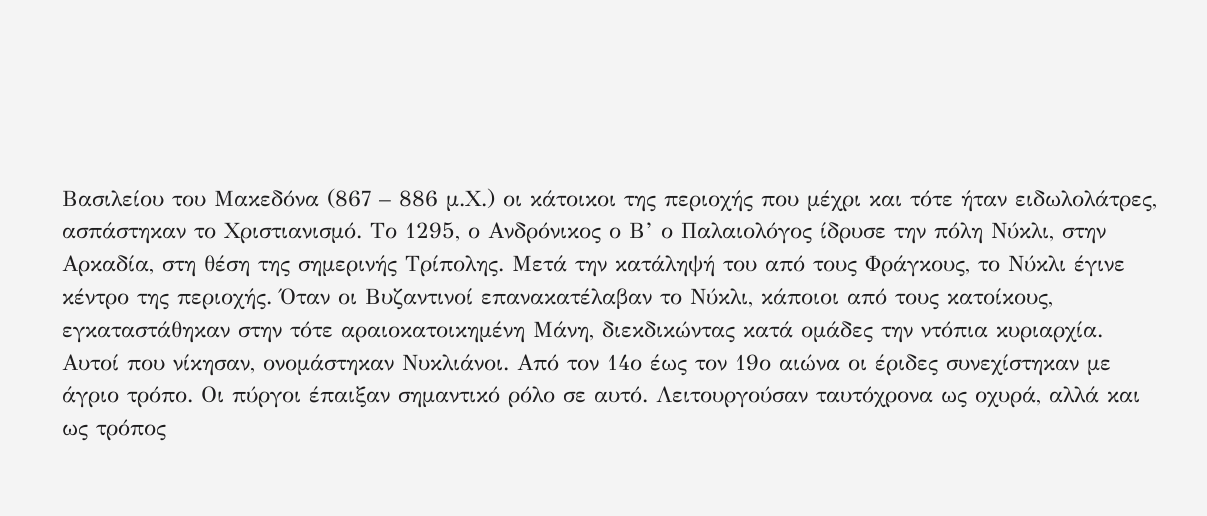Βασιλείου του Μακεδόνα (867 – 886 μ.Χ.) οι κάτοικοι της περιοχής που μέχρι και τότε ήταν ειδωλολάτρες, ασπάστηκαν το Χριστιανισμό. Το 1295, ο Ανδρόνικος ο Β’ ο Παλαιολόγος ίδρυσε την πόλη Νύκλι, στην Αρκαδία, στη θέση της σημερινής Τρίπολης. Μετά την κατάληψή του από τους Φράγκους, το Νύκλι έγινε κέντρο της περιοχής. Όταν οι Βυζαντινοί επανακατέλαβαν το Νύκλι, κάποιοι από τους κατοίκους, εγκαταστάθηκαν στην τότε αραιοκατοικημένη Μάνη, διεκδικώντας κατά ομάδες την ντόπια κυριαρχία. Αυτοί που νίκησαν, ονομάστηκαν Νυκλιάνοι. Από τον 14ο έως τον 19ο αιώνα οι έριδες συνεχίστηκαν με άγριο τρόπο. Οι πύργοι έπαιξαν σημαντικό ρόλο σε αυτό. Λειτουργούσαν ταυτόχρονα ως οχυρά, αλλά και ως τρόπος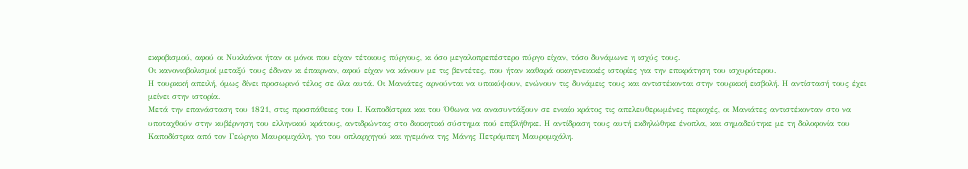εκφοβισμού, αφού οι Νυκλιάνοι ήταν οι μόνοι που είχαν τέτοιους πύργους, κι όσο μεγαλοπρεπέστερο πύργο είχαν, τόσο δυνάμωνε η ισχύς τους.
Οι κανονιοβολισμοί μεταξύ τους έδιναν κι έπαιρναν, αφού είχαν να κάνουν με τις βεντέτες, που ήταν καθαρά οικογενειακές ιστορίες για την επικράτηση του ισχυρότερου.
Η τουρκική απειλή, όμως δίνει προσωρινό τέλος σε όλα αυτά. Οι Μανιάτες αρνούνται να υποκύψουν, ενώνουν τις δυνάμεις τους και αντιστέκονται στην τουρκική εισβολή. Η αντίστασή τους έχει μείνει στην ιστορία.
Μετά την επανάσταση του 1821, στις προσπάθειες του Ι. Καποδίστρια και του Όθωνα να ανασυντάξουν σε ενιαίο κράτος τις απελευθερωμένες περιοχές, οι Μανιάτες αντιστέκονταν στο να υποταχθούν στην κυβέρνηση του ελληνικού κράτους, αντιδρώντας στο διοικητικό σύστημα πού επιβλήθηκε. Η αντίδραση τους αυτή εκδηλώθηκε ένοπλα, και σημαδεύτηκε με τη δολοφονία του Καποδίστρια από τον Γεώργιο Μαυρομιχάλη, γιο του οπλαρχηγού και ηγεμόνα της Μάνης Πετρόμπεη Μαυρομιχάλη.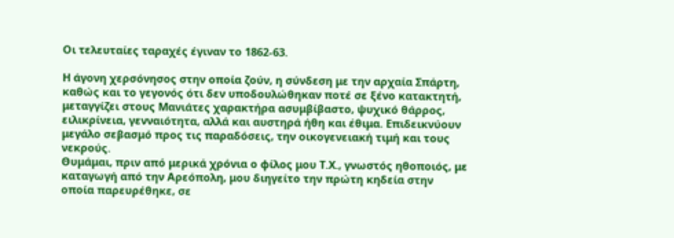Οι τελευταίες ταραχές έγιναν το 1862-63.

Η άγονη χερσόνησος στην οποία ζούν, η σύνδεση με την αρχαία Σπάρτη, καθώς και το γεγονός ότι δεν υποδουλώθηκαν ποτέ σε ξένο κατακτητή, μεταγγίζει στους Μανιάτες χαρακτήρα ασυμβίβαστο, ψυχικό θάρρος, ειλικρίνεια, γενναιότητα, αλλά και αυστηρά ήθη και έθιμα. Επιδεικνύουν μεγάλο σεβασμό προς τις παραδόσεις, την οικογενειακή τιμή και τους νεκρούς.
Θυμάμαι, πριν από μερικά χρόνια ο φίλος μου Τ.Χ., γνωστός ηθοποιός, με καταγωγή από την Αρεόπολη, μου διηγείτο την πρώτη κηδεία στην οποία παρευρέθηκε, σε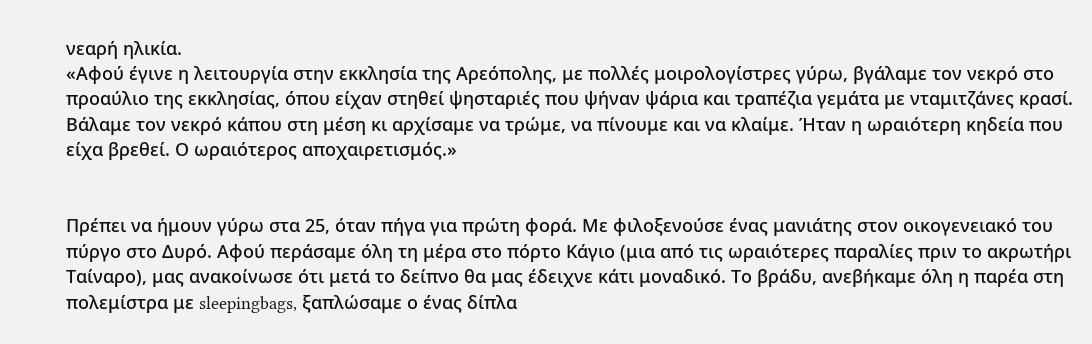νεαρή ηλικία.
«Αφού έγινε η λειτουργία στην εκκλησία της Αρεόπολης, με πολλές μοιρολογίστρες γύρω, βγάλαμε τον νεκρό στο προαύλιο της εκκλησίας, όπου είχαν στηθεί ψησταριές που ψήναν ψάρια και τραπέζια γεμάτα με νταμιτζάνες κρασί. Βάλαμε τον νεκρό κάπου στη μέση κι αρχίσαμε να τρώμε, να πίνουμε και να κλαίμε. Ήταν η ωραιότερη κηδεία που είχα βρεθεί. Ο ωραιότερος αποχαιρετισμός.»


Πρέπει να ήμουν γύρω στα 25, όταν πήγα για πρώτη φορά. Με φιλοξενούσε ένας μανιάτης στον οικογενειακό του πύργο στο Δυρό. Αφού περάσαμε όλη τη μέρα στο πόρτο Κάγιο (μια από τις ωραιότερες παραλίες πριν το ακρωτήρι Ταίναρο), μας ανακοίνωσε ότι μετά το δείπνο θα μας έδειχνε κάτι μοναδικό. Το βράδυ, ανεβήκαμε όλη η παρέα στη πολεμίστρα με sleepingbags, ξαπλώσαμε ο ένας δίπλα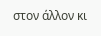στον άλλον κι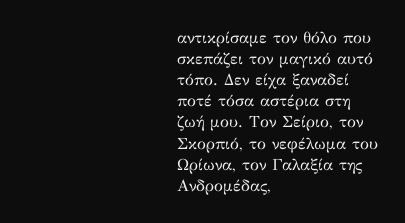αντικρίσαμε τον θόλο που σκεπάζει τον μαγικό αυτό τόπο. Δεν είχα ξαναδεί ποτέ τόσα αστέρια στη ζωή μου. Τον Σείριο, τον Σκορπιό, το νεφέλωμα του Ωρίωνα, τον Γαλαξία της Ανδρομέδας,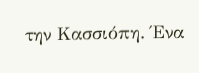την Κασσιόπη. Ένα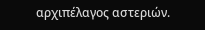αρχιπέλαγος αστεριών.